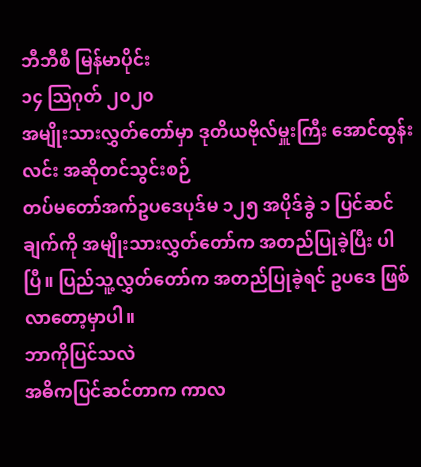ဘီဘီစီ မြန်မာပိုင်း
၁၄ သြဂုတ် ၂၀၂၀
အမျိုးသားလွှတ်တော်မှာ ဒုတိယဗိုလ်မှူးကြီး အောင်ထွန်းလင်း အဆိုတင်သွင်းစဉ်
တပ်မတော်အက်ဥပဒေပုဒ်မ ၁၂၅ အပိုဒ်ခွဲ ၁ ပြင်ဆင်ချက်ကို အမျိုးသားလွှတ်တော်က အတည်ပြုခဲ့ပြီး ပါ ပြီ။ ပြည်သူ့လွှတ်တော်က အတည်ပြုခဲ့ရင် ဥပဒေ ဖြစ်လာတော့မှာပါ။
ဘာကိုပြင်သလဲ
အဓိကပြင်ဆင်တာက ကာလ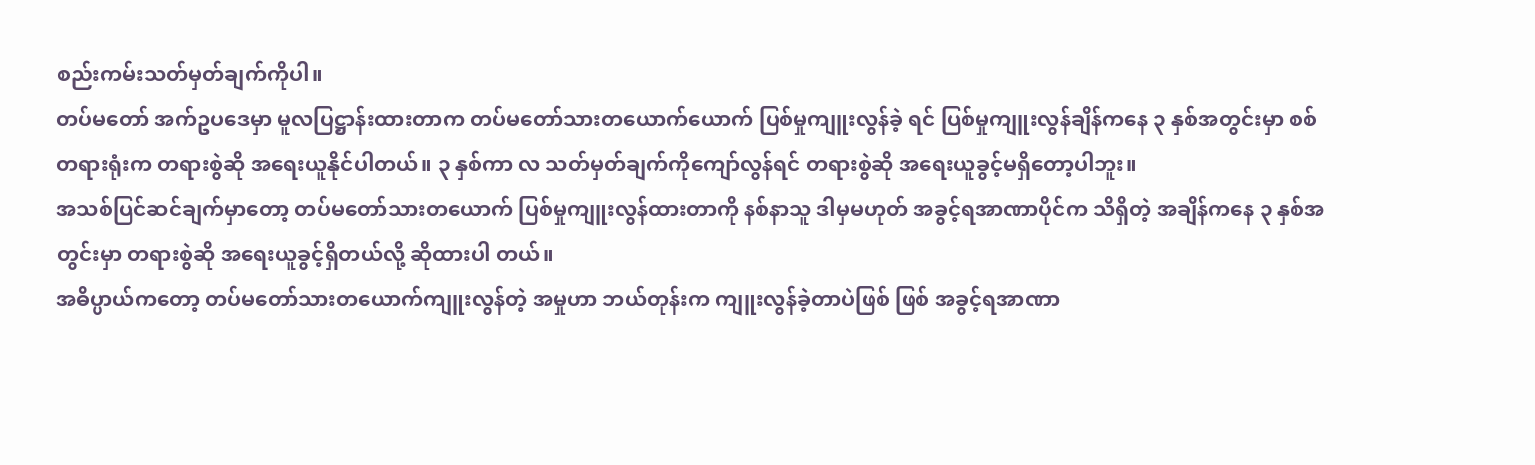စည်းကမ်းသတ်မှတ်ချက်ကိုပါ။
တပ်မတော် အက်ဥပဒေမှာ မူလပြဋ္ဌာန်းထားတာက တပ်မတော်သားတယောက်ယောက် ပြစ်မှုကျူးလွန်ခဲ့ ရင် ပြစ်မှုကျူးလွန်ချိန်ကနေ ၃ နှစ်အတွင်းမှာ စစ်တရားရုံးက တရားစွဲဆို အရေးယူနိုင်ပါတယ်။ ၃ နှစ်ကာ လ သတ်မှတ်ချက်ကိုကျော်လွန်ရင် တရားစွဲဆို အရေးယူခွင့်မရှိတော့ပါဘူး။
အသစ်ပြင်ဆင်ချက်မှာတော့ တပ်မတော်သားတယောက် ပြစ်မှုကျူးလွန်ထားတာကို နစ်နာသူ ဒါမှမဟုတ် အခွင့်ရအာဏာပိုင်က သိရှိတဲ့ အချိန်ကနေ ၃ နှစ်အတွင်းမှာ တရားစွဲဆို အရေးယူခွင့်ရှိတယ်လို့ ဆိုထားပါ တယ်။
အဓိပ္ပာယ်ကတော့ တပ်မတော်သားတယောက်ကျူးလွန်တဲ့ အမှုဟာ ဘယ်တုန်းက ကျူးလွန်ခဲ့တာပဲဖြစ် ဖြစ် အခွင့်ရအာဏာ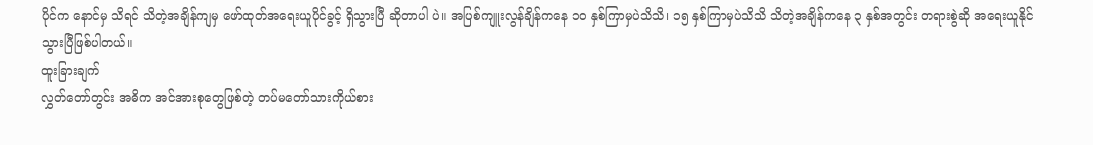ပိုင်က နောင်မှ သိရင် သိတဲ့အချိန်ကျမှ ဖော်ထုတ်အရေးယူပိုင်ခွင့် ရှိသွားပြီ ဆိုတာပါ ပဲ။ အပြစ်ကျူးလွန်ချိန်ကနေ ၁၀ နှစ်ကြာမှပဲသိသိ၊ ၁၅ နှစ်ကြာမှပဲသိသိ သိတဲ့အချိန်ကနေ ၃ နှစ်အတွင်း တရားစွဲဆို အရေးယူနိုင်သွားပြီဖြစ်ပါတယ်။
ထူးခြားချက်
လွှတ်တော်တွင်း အဓိက အင်အားစုတွေဖြစ်တဲ့ တပ်မတော်သားကိုယ်စား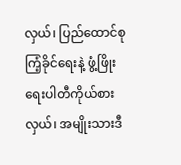လှယ်၊ ပြည်ထောင်စုကြံ့ခိုင်ရေးနဲ့ ဖွံ့ဖြိုးရေးပါတီကိုယ်စားလှယ်၊ အမျိုးသားဒီ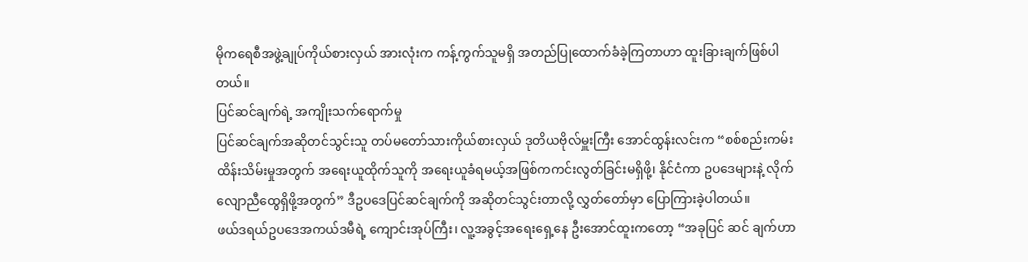မိုကရေစီအဖွဲ့ချုပ်ကိုယ်စားလှယ် အားလုံးက ကန့်ကွက်သူမရှိ အတည်ပြုထောက်ခံခဲ့ကြတာဟာ ထူးခြားချက်ဖြစ်ပါတယ်။
ပြင်ဆင်ချက်ရဲ့ အကျိုးသက်ရောက်မှု
ပြင်ဆင်ချက်အဆိုတင်သွင်းသူ တပ်မတော်သားကိုယ်စားလှယ် ဒုတိယဗိုလ်မှူးကြီး အောင်ထွန်းလင်းက “စစ်စည်းကမ်းထိန်းသိမ်းမှုအတွက် အရေးယူထိုက်သူကို အရေးယူခံရမယ့်အဖြစ်ကကင်းလွတ်ခြင်းမရှိဖို့၊ နိုင်ငံကာ ဥပဒေများနဲ့ လိုက်လျောညီထွေရှိဖို့အတွက်” ဒီဥပဒေပြင်ဆင်ချက်ကို အဆိုတင်သွင်းတာလို့ လွှတ်တော်မှာ ပြောကြားခဲ့ပါတယ်။
ဖယ်ဒရယ်ဥပဒေအကယ်ဒမီရဲ့ ကျောင်းအုပ်ကြီး၊ လူ့အခွင့်အရေးရှေ့နေ ဦးအောင်ထူးကတော့ “အခုပြင် ဆင် ချက်ဟာ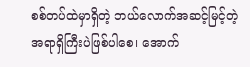စစ်တပ်ထဲမှာရှိတဲ့ ဘယ်လောက်အဆင့်မြင့်တဲ့ အရာရှိကြီးပဲဖြစ်ပါစေ၊ အောက်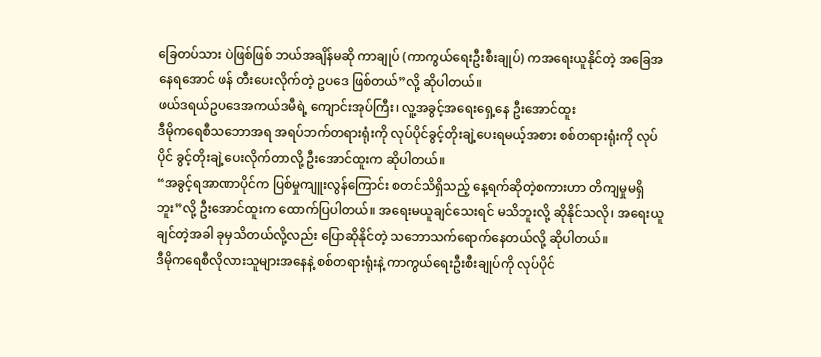ခြေတပ်သား ပဲဖြစ်ဖြစ် ဘယ်အချိန်မဆို ကာချုပ် (ကာကွယ်ရေးဦးစီးချုပ်) ကအရေးယူနိုင်တဲ့ အခြေအနေရအောင် ဖန် တီးပေးလိုက်တဲ့ ဥပဒေ ဖြစ်တယ်”လို့ ဆိုပါတယ်။
ဖယ်ဒရယ်ဥပဒေအကယ်ဒမီရဲ့ ကျောင်းအုပ်ကြီး၊ လူ့အခွင့်အရေးရှေ့နေ ဦးအောင်ထူး
ဒီမိုကရေစီသဘောအရ အရပ်ဘက်တရားရုံးကို လုပ်ပိုင်ခွင့်တိုးချဲ့ပေးရမယ့်အစား စစ်တရားရုံးကို လုပ်ပိုင် ခွင့်တိုးချဲ့ပေးလိုက်တာလို့ ဦးအောင်ထူးက ဆိုပါတယ်။
“အခွင့်ရအာဏာပိုင်က ပြစ်မှုကျူးလွန်ကြောင်း စတင်သိရှိသည့် နေ့ရက်ဆိုတဲ့စကားဟာ တိကျမှုမရှိဘူး”လို့ ဦးအောင်ထူးက ထောက်ပြပါတယ်။ အရေးမယူချင်သေးရင် မသိဘူးလို့ ဆိုနိုင်သလို၊ အရေးယူချင်တဲ့အခါ ခုမှသိတယ်လို့လည်း ပြောဆိုနိုင်တဲ့ သဘောသက်ရောက်နေတယ်လို့ ဆိုပါတယ်။
ဒီမိုကရေစီလိုလားသူများအနေနဲ့ စစ်တရားရုံးနဲ့ ကာကွယ်ရေးဦးစီးချုပ်ကို လုပ်ပိုင်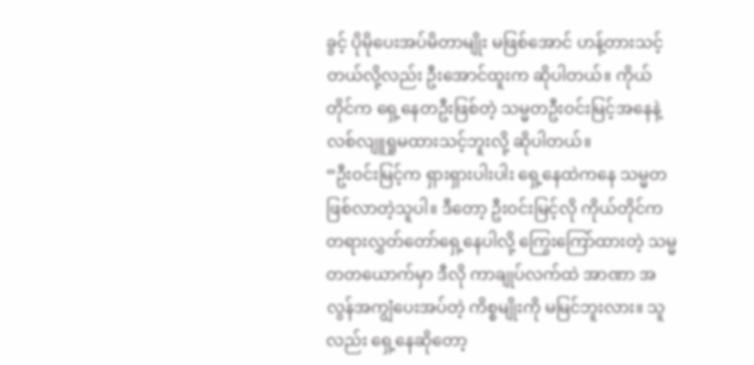ခွင့် ပိုမိုပေးအပ်မိတာမျိုး မဖြစ်အောင် ဟန့်တားသင့်တယ်လို့လည်း ဦးအောင်ထူးက ဆိုပါတယ်။ ကိုယ်တိုင်က ရှေ့နေတဦးဖြစ်တဲ့ သမ္မတဦးဝင်းမြင့်အနေနဲ့ လစ်လျူရှုမထားသင့်ဘူးလို့ ဆိုပါတယ်။
“ဦးဝင်းမြင့်က ရှားရှားပါးပါး ရှေ့နေထဲကနေ သမ္မတ ဖြစ်လာတဲ့သူပါ။ ဒီတော့ ဦးဝင်းမြင့်လို ကိုယ်တိုင်က တရားလွှတ်တော်ရှေ့နေပါလို့ ကြွေးကြော်ထားတဲ့ သမ္မတတယောက်မှာ ဒီလို ကာချုပ်လက်ထဲ အာဏာ အလွန်အကျွံပေးအပ်တဲ့ ကိစ္စမျိုးကို မမြင်ဘူးလား။ သူလည်း ရှေ့နေဆိုတော့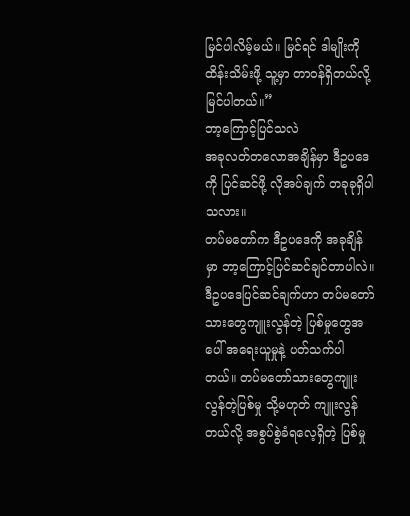မြင်ပါလိမ့်မယ်။ မြင်ရင် ဒါမျိုးကို ထိန်းသိမ်းဖို့ သူ့မှာ တာဝန်ရှိတယ်လို့ မြင်ပါတယ်။”
ဘာ့ကြောင့်ပြင်သလဲ
အခုလတ်တလောအချိန်မှာ ဒီဥပဒေကို ပြင်ဆင်ဖို့ လိုအပ်ချက် တခုခုရှိပါသလား။
တပ်မတော်က ဒီဥပဒေကို အခုချိန်မှာ ဘာ့ကြောင့်ပြင်ဆင်ချင်တာပါလဲ။
ဒီဥပဒေပြင်ဆင်ချက်ဟာ တပ်မတော်သားတွေကျူးလွန်တဲ့ ပြစ်မှုတွေအပေါ် အရေးယူမှုနဲ့ ပတ်သက်ပါ တယ်။ တပ်မတော်သားတွေကျူးလွန်တဲ့ပြစ်မှု သို့မဟုတ် ကျူးလွန်တယ်လို့ အစွပ်စွဲခံရလေ့ရှိတဲ့ ပြစ်မှု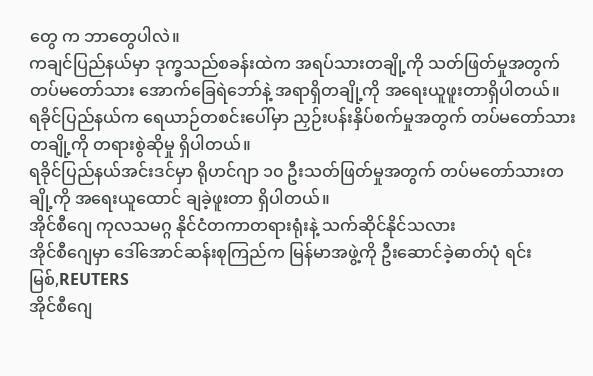တွေ က ဘာတွေပါလဲ။
ကချင်ပြည်နယ်မှာ ဒုက္ခသည်စခန်းထဲက အရပ်သားတချို့ကို သတ်ဖြတ်မှုအတွက် တပ်မတော်သား အောက်ခြေရဲဘော်နဲ့ အရာရှိတချို့ကို အရေးယူဖူးတာရှိပါတယ်။
ရခိုင်ပြည်နယ်က ရေယာဉ်တစင်းပေါ်မှာ ညှဉ်းပန်းနှိပ်စက်မှုအတွက် တပ်မတော်သားတချို့ကို တရားစွဲဆိုမှု ရှိပါတယ်။
ရခိုင်ပြည်နယ်အင်းဒင်မှာ ရိုဟင်ဂျာ ၁၀ ဦးသတ်ဖြတ်မှုအတွက် တပ်မတော်သားတချို့ကို အရေးယူထောင် ချခဲ့ဖူးတာ ရှိပါတယ်။
အိုင်စီဂျေ ကုလသမဂ္ဂ နိုင်ငံတကာတရားရုံးနဲ့ သက်ဆိုင်နိုင်သလား
အိုင်စီဂျေမှာ ဒေါ်အောင်ဆန်းစုကြည်က မြန်မာအဖွဲ့ကို ဦးဆောင်ခဲ့ဓာတ်ပုံ ရင်းမြစ်,REUTERS
အိုင်စီဂျေ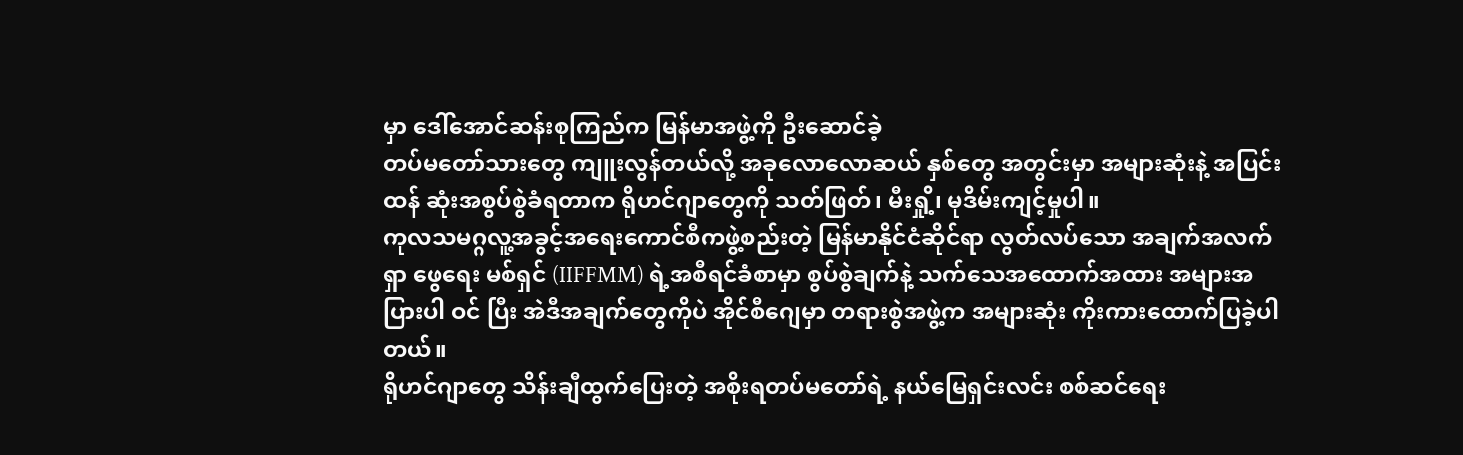မှာ ဒေါ်အောင်ဆန်းစုကြည်က မြန်မာအဖွဲ့ကို ဦးဆောင်ခဲ့
တပ်မတော်သားတွေ ကျူးလွန်တယ်လို့ အခုလောလောဆယ် နှစ်တွေ အတွင်းမှာ အများဆုံးနဲ့ အပြင်းထန် ဆုံးအစွပ်စွဲခံရတာက ရိုဟင်ဂျာတွေကို သတ်ဖြတ်၊ မီးရှို့၊ မုဒိမ်းကျင့်မှုပါ။
ကုလသမဂ္ဂလူ့အခွင့်အရေးကောင်စီကဖွဲ့စည်းတဲ့ မြန်မာနိုင်ငံဆိုင်ရာ လွတ်လပ်သော အချက်အလက် ရှာ ဖွေရေး မစ်ရှင် (IIFFMM) ရဲ့အစီရင်ခံစာမှာ စွပ်စွဲချက်နဲ့ သက်သေအထောက်အထား အများအပြားပါ ဝင် ပြီး အဲဒီအချက်တွေကိုပဲ အိုင်စီဂျေမှာ တရားစွဲအဖွဲ့က အများဆုံး ကိုးကားထောက်ပြခဲ့ပါတယ်။
ရိုဟင်ဂျာတွေ သိန်းချီထွက်ပြေးတဲ့ အစိုးရတပ်မတော်ရဲ့ နယ်မြေရှင်းလင်း စစ်ဆင်ရေး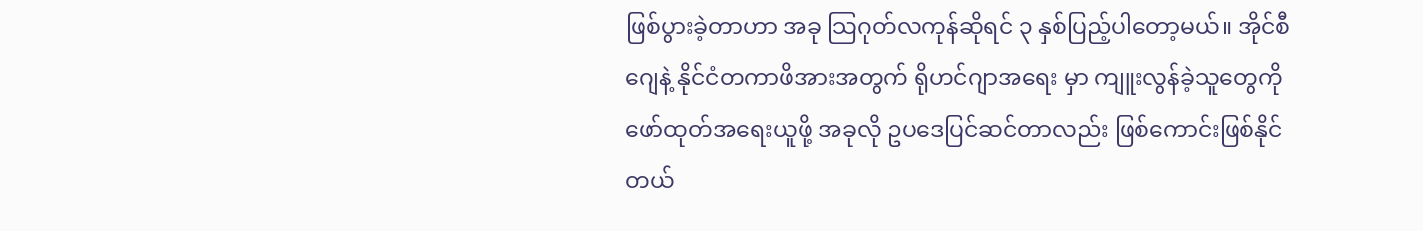ဖြစ်ပွားခဲ့တာဟာ အခု သြဂုတ်လကုန်ဆိုရင် ၃ နှစ်ပြည့်ပါတော့မယ်။ အိုင်စီဂျေနဲ့ နိုင်ငံတကာဖိအားအတွက် ရိုဟင်ဂျာအရေး မှာ ကျူးလွန်ခဲ့သူတွေကို ဖော်ထုတ်အရေးယူဖို့ အခုလို ဥပဒေပြင်ဆင်တာလည်း ဖြစ်ကောင်းဖြစ်နိုင် တယ်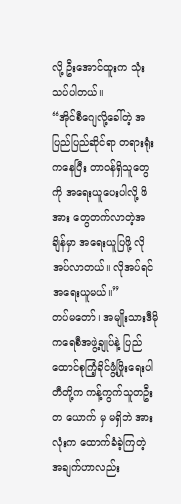လို့ ဦးအောင်ထူးက သုံးသပ်ပါတယ်။
“အိုင်စီဂျေလို့ခေါ်တဲ့ အပြည်ပြည်ဆိုင်ရာ တရားရုံးကနေပြီး တာဝန်ရှိသူတွေကို အရေးယူပေးပါလို့ ဖိအား တွေတက်လာတဲ့အချိန်မှာ အရေးယူပြဖို့ လိုအပ်လာတယ်။ လိုအပ်ရင် အရေးယူမယ်။”
တပ်မတော်၊ အမျိုးသားဒီမိုကရေစီအဖွဲ့ချုပ်နဲ့ ပြည်ထောင်စုကြံ့ခိုင်ဖွံ့ဖြိုးရေးပါတီတို့က ကန့်ကွက်သူတဦးတ ယောက် မှ မရှိဘဲ အားလုံးက ထောက်ခံခဲ့ကြတဲ့ အချက်ဟာလည်း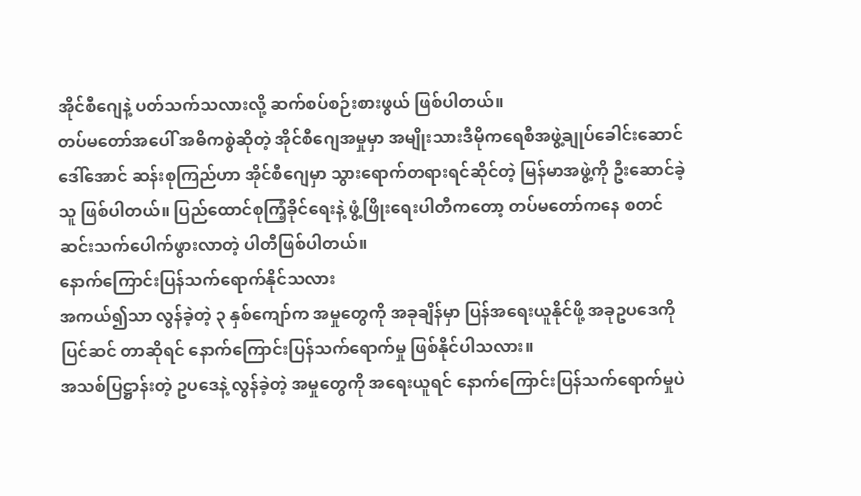အိုင်စီဂျေနဲ့ ပတ်သက်သလားလို့ ဆက်စပ်စဉ်းစားဖွယ် ဖြစ်ပါတယ်။
တပ်မတော်အပေါ် အဓိကစွဲဆိုတဲ့ အိုင်စီဂျေအမှုမှာ အမျိုးသားဒီမိုကရေစီအဖွဲ့ချုပ်ခေါင်းဆောင် ဒေါ်အောင် ဆန်းစုကြည်ဟာ အိုင်စီဂျေမှာ သွားရောက်တရားရင်ဆိုင်တဲ့ မြန်မာအဖွဲ့ကို ဦးဆောင်ခဲ့သူ ဖြစ်ပါတယ်။ ပြည်ထောင်စုကြံ့ခိုင်ရေးနဲ့ ဖွံ့ဖြိုးရေးပါတီကတော့ တပ်မတော်ကနေ စတင်ဆင်းသက်ပေါက်ဖွားလာတဲ့ ပါတီဖြစ်ပါတယ်။
နောက်ကြောင်းပြန်သက်ရောက်နိုင်သလား
အကယ်၍သာ လွန်ခဲ့တဲ့ ၃ နှစ်ကျော်က အမှုတွေကို အခုချိန်မှာ ပြန်အရေးယူနိုင်ဖို့ အခုဥပဒေကို ပြင်ဆင် တာဆိုရင် နောက်ကြောင်းပြန်သက်ရောက်မှု ဖြစ်နိုင်ပါသလား။
အသစ်ပြဋ္ဌာန်းတဲ့ ဥပဒေနဲ့ လွန်ခဲ့တဲ့ အမှုတွေကို အရေးယူရင် နောက်ကြောင်းပြန်သက်ရောက်မှုပဲ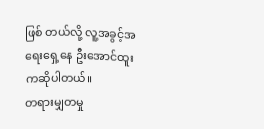ဖြစ် တယ်လို့ လူ့အခွင့်အရေးရှေ့နေ ဦးအောင်ထူးကဆိုပါတယ်။
တရားမျှတမှု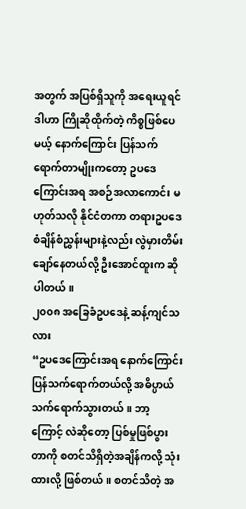အတွက် အပြစ်ရှိသူကို အရေးယူရင် ဒါဟာ ကြိုဆိုထိုက်တဲ့ ကိစ္စဖြစ်ပေမယ့် နောက်ကြောင်း ပြန်သက်ရောက်တာမျိုးကတော့ ဥပဒေကြောင်းအရ အစဉ်အလာကောင်း မဟုတ်သလို နိုင်ငံတကာ တရားဥပဒေစံချိန်စံညွှန်းများနဲ့လည်း လွဲမှားတိမ်းချော်နေတယ်လို့ ဦးအောင်ထူးက ဆိုပါတယ်။
၂၀၀၈ အခြေခံဥပဒေနဲ့ ဆန့်ကျင်သလား
“ဥပဒေကြောင်းအရ နောက်ကြောင်းပြန်သက်ရောက်တယ်လို့ အဓိပ္ပာယ် သက်ရောက်သွားတယ်။ ဘာ့ ကြောင့် လဲဆိုတော့ ပြစ်မှုဖြစ်ပွားတာကို စတင်သိရှိတဲ့အချိန်ကလို့ သုံးထားလို့ ဖြစ်တယ်။ စတင်သိတဲ့ အ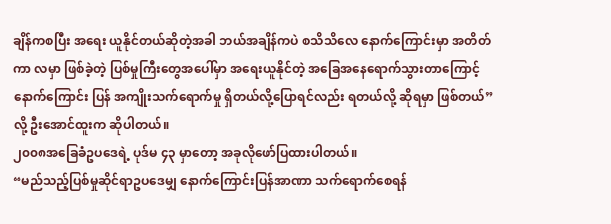ချိန်ကစပြီး အရေး ယူနိုင်တယ်ဆိုတဲ့အခါ ဘယ်အချိန်ကပဲ စသိသိလေ နောက်ကြောင်းမှာ အတိတ်ကာ လမှာ ဖြစ်ခဲ့တဲ့ ပြစ်မှုကြီးတွေအပေါ်မှာ အရေးယူနိုင်တဲ့ အခြေအနေရောက်သွားတာကြောင့်နောက်ကြောင်း ပြန် အကျိုးသက်ရောက်မှု ရှိတယ်လို့ပြောရင်လည်း ရတယ်လို့ ဆိုရမှာ ဖြစ်တယ်” လို့ ဦးအောင်ထူးက ဆိုပါတယ်။
၂၀၀၈အခြေခံဥပဒေရဲ့ ပုဒ်မ ၄၃ မှာတော့ အခုလိုဖော်ပြထားပါတယ်။
“မည်သည့်ပြစ်မှုဆိုင်ရာဥပဒေမျှ နောက်ကြောင်းပြန်အာဏာ သက်ရောက်စေရန်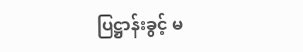ပြဋ္ဌာန်းခွင့် မ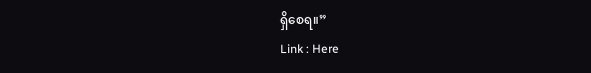ရှိစေရ။”
Link : Here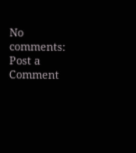No comments:
Post a Comment